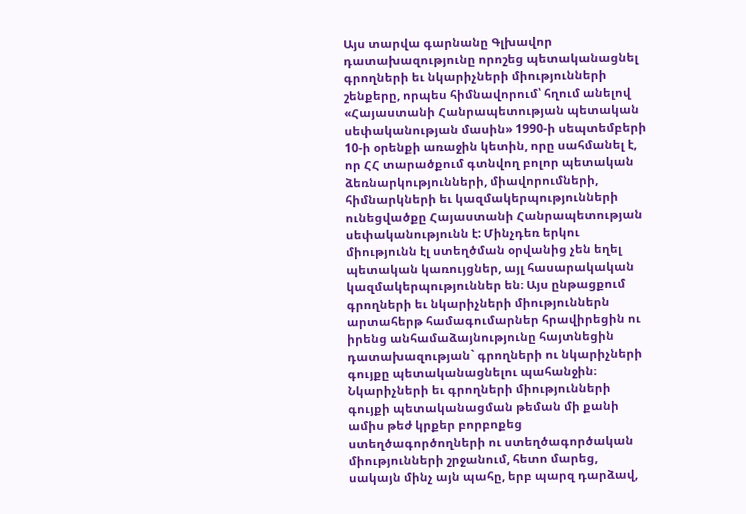Այս տարվա գարնանը Գլխավոր դատախազությունը որոշեց պետականացնել գրողների եւ նկարիչների միությունների շենքերը, որպես հիմնավորում՝ հղում անելով «Հայաստանի Հանրապետության պետական սեփականության մասին» 1990-ի սեպտեմբերի 10-ի օրենքի առաջին կետին, որը սահմանել է, որ ՀՀ տարածքում գտնվող բոլոր պետական ձեռնարկությունների, միավորումների, հիմնարկների եւ կազմակերպությունների ունեցվածքը Հայաստանի Հանրապետության սեփականությունն է: Մինչդեռ երկու միությունն էլ ստեղծման օրվանից չեն եղել պետական կառույցներ, այլ հասարակական կազմակերպություններ են։ Այս ընթացքում գրողների եւ նկարիչների միություններն արտահերթ համագումարներ հրավիրեցին ու իրենց անհամաձայնությունը հայտնեցին դատախազության` գրողների ու նկարիչների գույքը պետականացնելու պահանջին։
Նկարիչների եւ գրողների միությունների գույքի պետականացման թեման մի քանի ամիս թեժ կրքեր բորբոքեց ստեղծագործողների ու ստեղծագործական միությունների շրջանում, հետո մարեց, սակայն մինչ այն պահը, երբ պարզ դարձավ,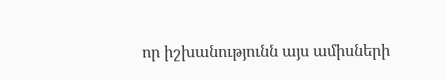որ իշխանությունն այս ամիսների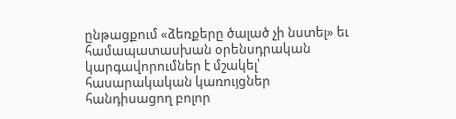ընթացքում «ձեռքերը ծալած չի նստել» եւ համապատասխան օրենսդրական կարգավորումներ է մշակել՝ հասարակական կառույցներ հանդիսացող բոլոր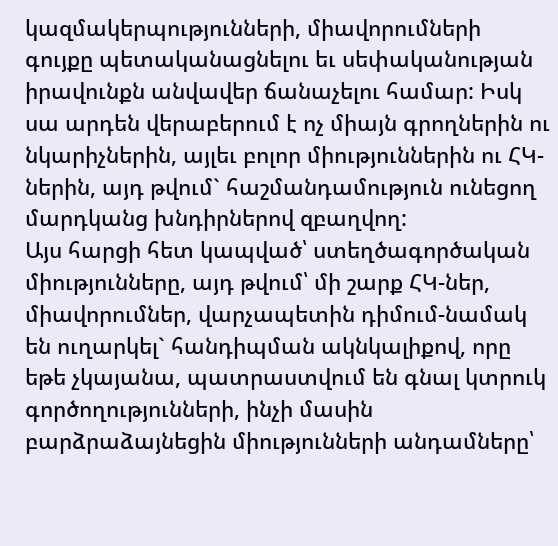կազմակերպությունների, միավորումների գույքը պետականացնելու եւ սեփականության իրավունքն անվավեր ճանաչելու համար: Իսկ սա արդեն վերաբերում է ոչ միայն գրողներին ու նկարիչներին, այլեւ բոլոր միություններին ու ՀԿ-ներին, այդ թվում` հաշմանդամություն ունեցող մարդկանց խնդիրներով զբաղվող:
Այս հարցի հետ կապված՝ ստեղծագործական միությունները, այդ թվում՝ մի շարք ՀԿ-ներ, միավորումներ, վարչապետին դիմում-նամակ են ուղարկել` հանդիպման ակնկալիքով, որը եթե չկայանա, պատրաստվում են գնալ կտրուկ գործողությունների, ինչի մասին բարձրաձայնեցին միությունների անդամները՝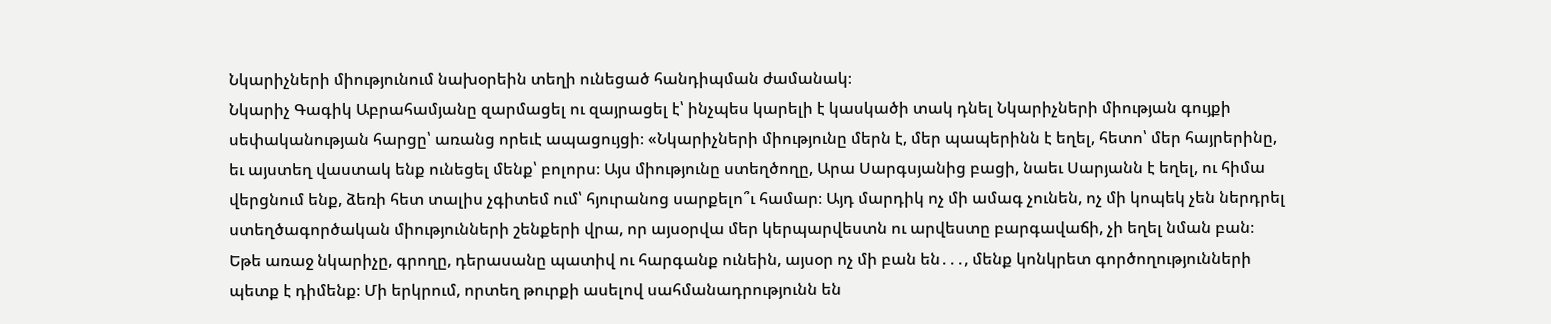Նկարիչների միությունում նախօրեին տեղի ունեցած հանդիպման ժամանակ։
Նկարիչ Գագիկ Աբրահամյանը զարմացել ու զայրացել է՝ ինչպես կարելի է կասկածի տակ դնել Նկարիչների միության գույքի սեփականության հարցը՝ առանց որեւէ ապացույցի։ «Նկարիչների միությունը մերն է, մեր պապերինն է եղել, հետո՝ մեր հայրերինը, եւ այստեղ վաստակ ենք ունեցել մենք՝ բոլորս։ Այս միությունը ստեղծողը, Արա Սարգսյանից բացի, նաեւ Սարյանն է եղել, ու հիմա վերցնում ենք, ձեռի հետ տալիս չգիտեմ ում՝ հյուրանոց սարքելո՞ւ համար։ Այդ մարդիկ ոչ մի ամագ չունեն, ոչ մի կոպեկ չեն ներդրել ստեղծագործական միությունների շենքերի վրա, որ այսօրվա մեր կերպարվեստն ու արվեստը բարգավաճի, չի եղել նման բան։ Եթե առաջ նկարիչը, գրողը, դերասանը պատիվ ու հարգանք ունեին, այսօր ոչ մի բան են․․․, մենք կոնկրետ գործողությունների պետք է դիմենք։ Մի երկրում, որտեղ թուրքի ասելով սահմանադրությունն են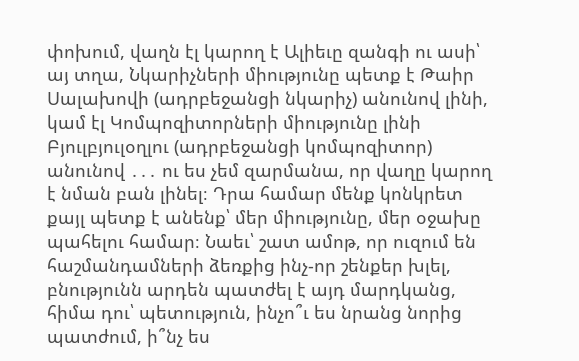փոխում, վաղն էլ կարող է Ալիեւը զանգի ու ասի՝ այ տղա, Նկարիչների միությունը պետք է Թաիր Սալախովի (ադրբեջանցի նկարիչ) անունով լինի, կամ էլ Կոմպոզիտորների միությունը լինի Բյուլբյուլօղլու (ադրբեջանցի կոմպոզիտոր) անունով ․․․ ու ես չեմ զարմանա, որ վաղը կարող է նման բան լինել։ Դրա համար մենք կոնկրետ քայլ պետք է անենք՝ մեր միությունը, մեր օջախը պահելու համար։ Նաեւ՝ շատ ամոթ, որ ուզում են հաշմանդամների ձեռքից ինչ-որ շենքեր խլել, բնությունն արդեն պատժել է այդ մարդկանց, հիմա դու՝ պետություն, ինչո՞ւ ես նրանց նորից պատժում, ի՞նչ ես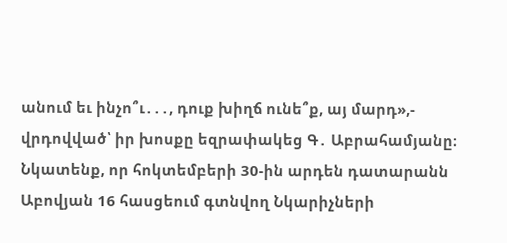անում եւ ինչո՞ւ․․․, դուք խիղճ ունե՞ք, այ մարդ»,- վրդովված՝ իր խոսքը եզրափակեց Գ․ Աբրահամյանը։
Նկատենք, որ հոկտեմբերի 30-ին արդեն դատարանն Աբովյան 16 հասցեում գտնվող Նկարիչների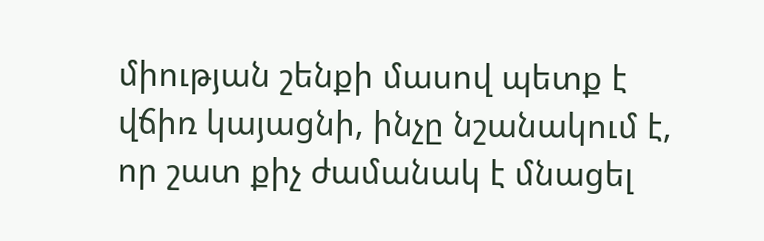միության շենքի մասով պետք է վճիռ կայացնի, ինչը նշանակում է, որ շատ քիչ ժամանակ է մնացել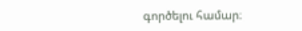գործելու համար։